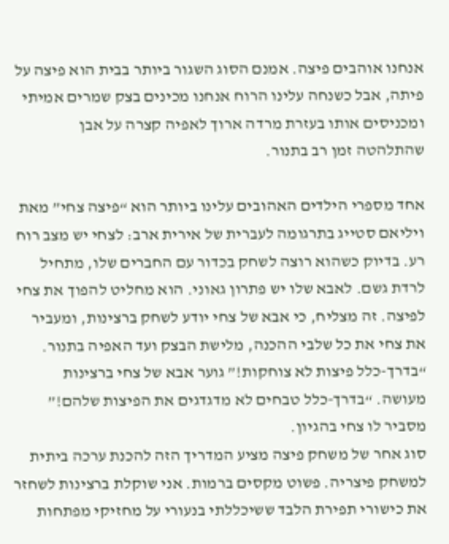אנחנו אוהבים פיצה. אמנם הסוג השגור ביותר בבית הוא פיצה על פיתה, אבל כשנחה עלינו הרוח אנחנו מכינים בצק שמרים אמיתי ומכניסים אותו בעזרת מרדה ארוך לאפיה קצרה על אבן שהתלהטה זמן רב בתנור.

אחד מספרי הילדים האהובים עלינו ביותר הוא “פיצה צחי” מאת ויליאם סטייג בתרגומה לעברית של אירית ארב: לצחי יש מצב רוח רע. בדיוק כשהוא רוצה לשחק בכדור עם החברים שלו, מתחיל לרדת גשם. לאבא שלו יש פתרון גאוני. הוא מחליט להפוך את צחי לפיצה. זה מצליח, כי אבא של צחי יודע לשחק ברצינות, ומעביר את צחי את כל שלבי ההכנה, מלישת הבצק ועד האפיה בתנור. “בדרך-כלל פיצות לא צוחקות!” גוער אבא של צחי ברצינות מעושה. “בדרך-כלל טבחים לא מדגדגים את הפיצות שלהם!” מסביר לו צחי בהגיון.
סוג אחר של משחק פיצה מציע המדריך הזה להכנת ערכה ביתית למשחק פיצריה. פשוט מקסים ברמות. אני שוקלת ברצינות לשחזר את כישורי תפירת הלבד ששיכללתי בנעורי על מחזיקי מפתחות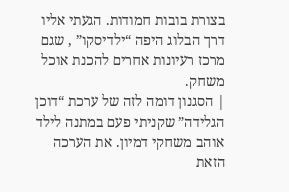בצורת בובות חמודות. הגעתי אליו דרך הבלוג היפה “ילדיסקו” , שגם מרכז רעיונות אחרים להכנת אוכל משחק.
| הסגנון דומה לזה של ערכת “דוכן הגלידה” שקניתי פעם במתנה לילד אוהב משחקי דמיון. את הערכה הזאת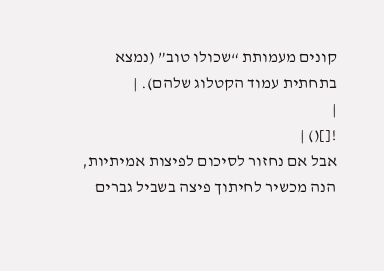קונים מעמותת “שכולו טוב” (נמצא בתחתית עמוד הקטלוג שלהם). |
|
![]() |
אבל אם נחזור לסיכום לפיצות אמיתיות, הנה מכשיר לחיתוך פיצה בשביל גברים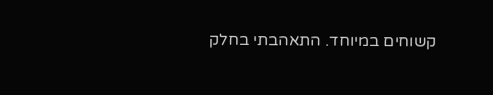קשוחים במיוחד. התאהבתי בחלק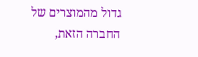גדול מהמוצרים של החברה הזאת,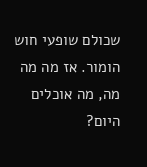שכולם שופעי חוש הומור. אז מה מה מה, מה אוכלים היום?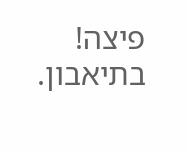פיצה! בתיאבון.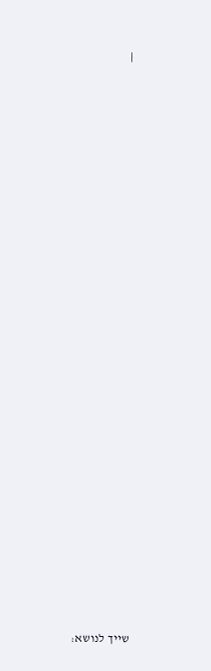|






























שייך לנושא: